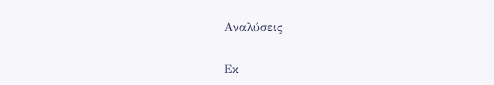Αναλύσεις

Εκ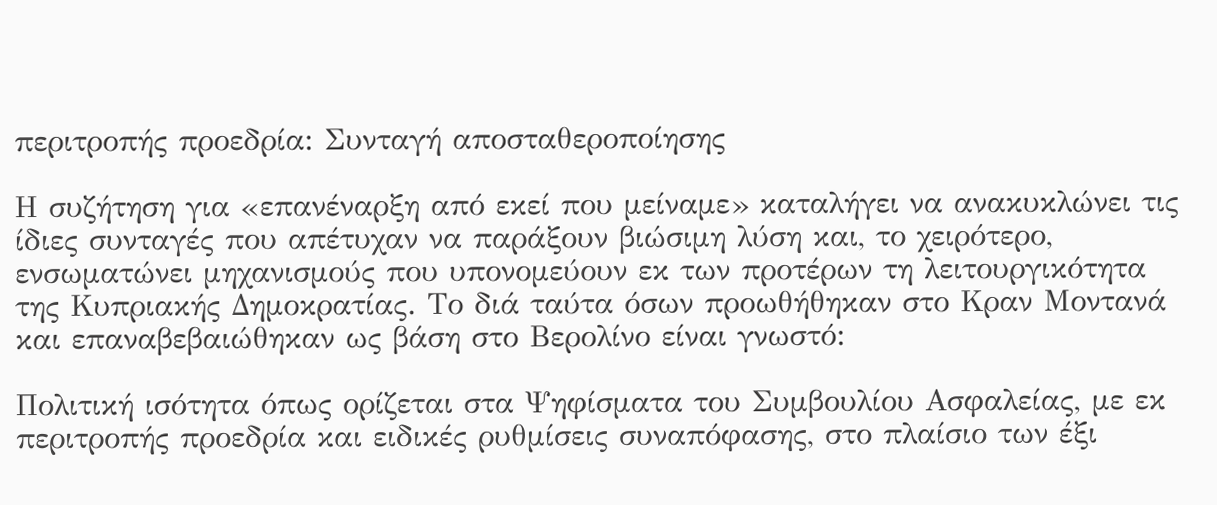περιτροπής προεδρία: Συνταγή αποσταθεροποίησης

Η συζήτηση για «επανέναρξη από εκεί που μείναμε» καταλήγει να ανακυκλώνει τις ίδιες συνταγές που απέτυχαν να παράξουν βιώσιμη λύση και, το χειρότερο, ενσωματώνει μηχανισμούς που υπονομεύουν εκ των προτέρων τη λειτουργικότητα της Κυπριακής Δημοκρατίας. Το διά ταύτα όσων προωθήθηκαν στο Κραν Μοντανά και επαναβεβαιώθηκαν ως βάση στο Βερολίνο είναι γνωστό:

Πολιτική ισότητα όπως ορίζεται στα Ψηφίσματα του Συμβουλίου Ασφαλείας, με εκ περιτροπής προεδρία και ειδικές ρυθμίσεις συναπόφασης, στο πλαίσιο των έξι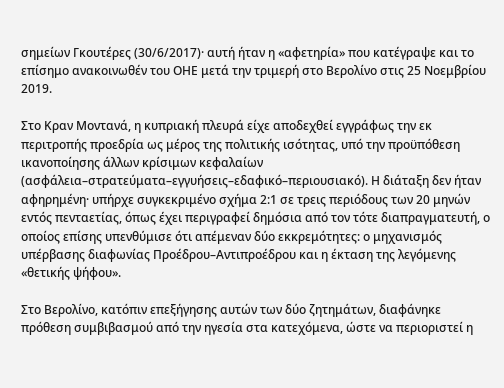σημείων Γκουτέρες (30/6/2017)· αυτή ήταν η «αφετηρία» που κατέγραψε και το επίσημο ανακοινωθέν του ΟΗΕ μετά την τριμερή στο Βερολίνο στις 25 Νοεμβρίου 2019.

Στο Κραν Μοντανά, η κυπριακή πλευρά είχε αποδεχθεί εγγράφως την εκ περιτροπής προεδρία ως μέρος της πολιτικής ισότητας, υπό την προϋπόθεση ικανοποίησης άλλων κρίσιμων κεφαλαίων (ασφάλεια–στρατεύματα–εγγυήσεις–εδαφικό–περιουσιακό). Η διάταξη δεν ήταν αφηρημένη· υπήρχε συγκεκριμένο σχήμα 2:1 σε τρεις περιόδους των 20 μηνών εντός πενταετίας, όπως έχει περιγραφεί δημόσια από τον τότε διαπραγματευτή, ο οποίος επίσης υπενθύμισε ότι απέμεναν δύο εκκρεμότητες: ο μηχανισμός υπέρβασης διαφωνίας Προέδρου–Αντιπροέδρου και η έκταση της λεγόμενης «θετικής ψήφου».

Στο Βερολίνο, κατόπιν επεξήγησης αυτών των δύο ζητημάτων, διαφάνηκε πρόθεση συμβιβασμού από την ηγεσία στα κατεχόμενα, ώστε να περιοριστεί η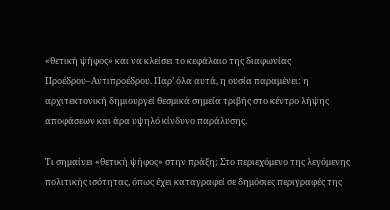«θετική ψήφος» και να κλείσει το κεφάλαιο της διαφωνίας Προέδρου–Αντιπροέδρου. Παρ’ όλα αυτά, η ουσία παραμένει: η αρχιτεκτονική δημιουργεί θεσμικά σημεία τριβής στο κέντρο λήψης αποφάσεων και άρα υψηλό κίνδυνο παράλυσης.

Τι σημαίνει «θετική ψήφος» στην πράξη; Στο περιεχόμενο της λεγόμενης πολιτικής ισότητας, όπως έχει καταγραφεί σε δημόσιες περιγραφές της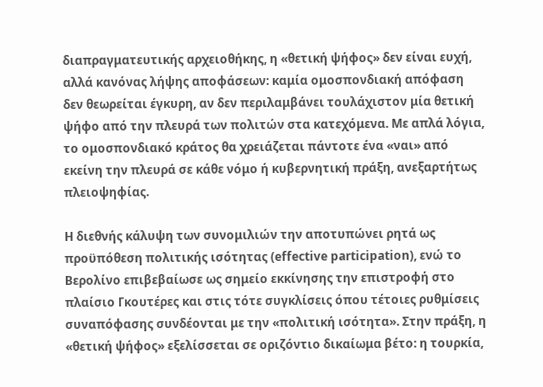διαπραγματευτικής αρχειοθήκης, η «θετική ψήφος» δεν είναι ευχή, αλλά κανόνας λήψης αποφάσεων: καμία ομοσπονδιακή απόφαση δεν θεωρείται έγκυρη, αν δεν περιλαμβάνει τουλάχιστον μία θετική ψήφο από την πλευρά των πολιτών στα κατεχόμενα. Με απλά λόγια, το ομοσπονδιακό κράτος θα χρειάζεται πάντοτε ένα «ναι» από εκείνη την πλευρά σε κάθε νόμο ή κυβερνητική πράξη, ανεξαρτήτως πλειοψηφίας.

Η διεθνής κάλυψη των συνομιλιών την αποτυπώνει ρητά ως προϋπόθεση πολιτικής ισότητας (effective participation), ενώ το Βερολίνο επιβεβαίωσε ως σημείο εκκίνησης την επιστροφή στο πλαίσιο Γκουτέρες και στις τότε συγκλίσεις όπου τέτοιες ρυθμίσεις συναπόφασης συνδέονται με την «πολιτική ισότητα». Στην πράξη, η «θετική ψήφος» εξελίσσεται σε οριζόντιο δικαίωμα βέτο: η τουρκία,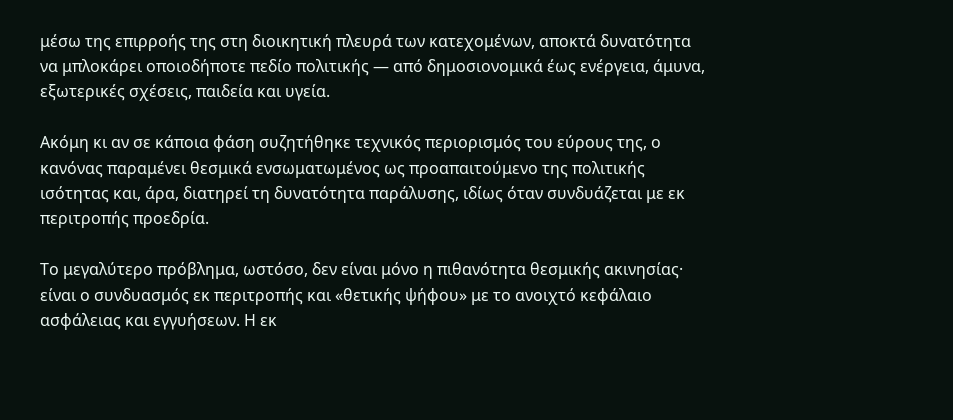μέσω της επιρροής της στη διοικητική πλευρά των κατεχομένων, αποκτά δυνατότητα να μπλοκάρει οποιοδήποτε πεδίο πολιτικής — από δημοσιονομικά έως ενέργεια, άμυνα, εξωτερικές σχέσεις, παιδεία και υγεία.

Ακόμη κι αν σε κάποια φάση συζητήθηκε τεχνικός περιορισμός του εύρους της, ο κανόνας παραμένει θεσμικά ενσωματωμένος ως προαπαιτούμενο της πολιτικής ισότητας και, άρα, διατηρεί τη δυνατότητα παράλυσης, ιδίως όταν συνδυάζεται με εκ περιτροπής προεδρία.

Το μεγαλύτερο πρόβλημα, ωστόσο, δεν είναι μόνο η πιθανότητα θεσμικής ακινησίας· είναι ο συνδυασμός εκ περιτροπής και «θετικής ψήφου» με το ανοιχτό κεφάλαιο ασφάλειας και εγγυήσεων. Η εκ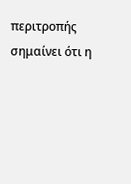περιτροπής σημαίνει ότι η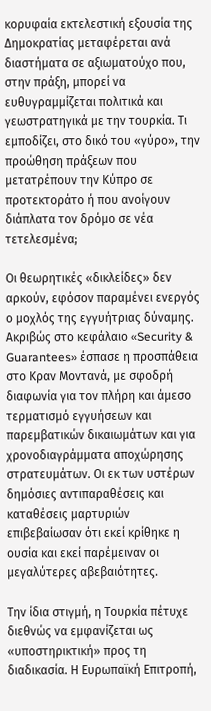κορυφαία εκτελεστική εξουσία της Δημοκρατίας μεταφέρεται ανά διαστήματα σε αξιωματούχο που, στην πράξη, μπορεί να ευθυγραμμίζεται πολιτικά και γεωστρατηγικά με την τουρκία. Τι εμποδίζει, στο δικό του «γύρο», την προώθηση πράξεων που μετατρέπουν την Κύπρο σε προτεκτοράτο ή που ανοίγουν διάπλατα τον δρόμο σε νέα τετελεσμένα;

Οι θεωρητικές «δικλείδες» δεν αρκούν, εφόσον παραμένει ενεργός ο μοχλός της εγγυήτριας δύναμης. Ακριβώς στο κεφάλαιο «Security & Guarantees» έσπασε η προσπάθεια στο Κραν Μοντανά, με σφοδρή διαφωνία για τον πλήρη και άμεσο τερματισμό εγγυήσεων και παρεμβατικών δικαιωμάτων και για χρονοδιαγράμματα αποχώρησης στρατευμάτων. Οι εκ των υστέρων δημόσιες αντιπαραθέσεις και καταθέσεις μαρτυριών επιβεβαίωσαν ότι εκεί κρίθηκε η ουσία και εκεί παρέμειναν οι μεγαλύτερες αβεβαιότητες.

Την ίδια στιγμή, η Τουρκία πέτυχε διεθνώς να εμφανίζεται ως «υποστηρικτική» προς τη διαδικασία. Η Ευρωπαϊκή Επιτροπή,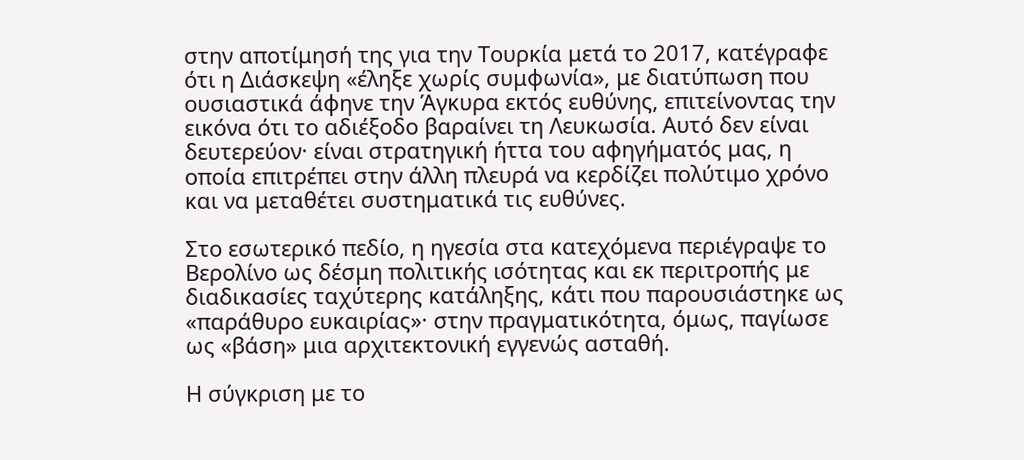στην αποτίμησή της για την Τουρκία μετά το 2017, κατέγραφε ότι η Διάσκεψη «έληξε χωρίς συμφωνία», με διατύπωση που ουσιαστικά άφηνε την Άγκυρα εκτός ευθύνης, επιτείνοντας την εικόνα ότι το αδιέξοδο βαραίνει τη Λευκωσία. Αυτό δεν είναι δευτερεύον· είναι στρατηγική ήττα του αφηγήματός μας, η οποία επιτρέπει στην άλλη πλευρά να κερδίζει πολύτιμο χρόνο και να μεταθέτει συστηματικά τις ευθύνες.

Στο εσωτερικό πεδίο, η ηγεσία στα κατεχόμενα περιέγραψε το Βερολίνο ως δέσμη πολιτικής ισότητας και εκ περιτροπής με διαδικασίες ταχύτερης κατάληξης, κάτι που παρουσιάστηκε ως «παράθυρο ευκαιρίας»· στην πραγματικότητα, όμως, παγίωσε ως «βάση» μια αρχιτεκτονική εγγενώς ασταθή.

Η σύγκριση με το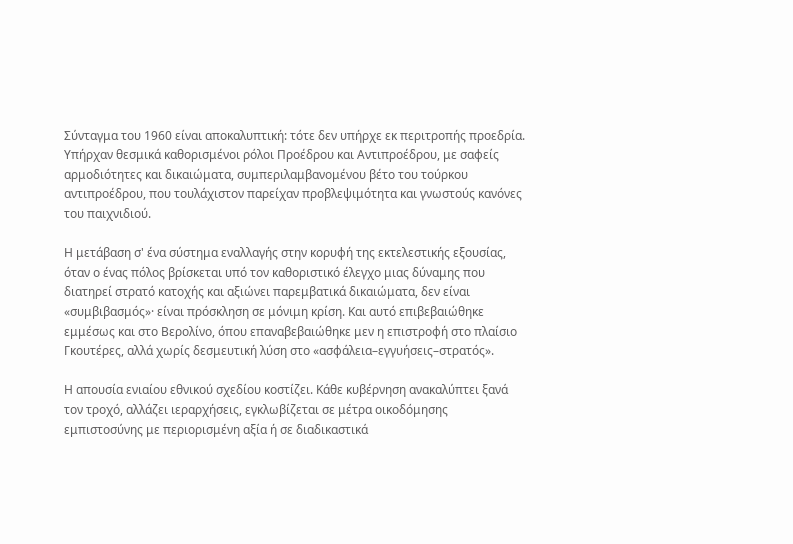Σύνταγμα του 1960 είναι αποκαλυπτική: τότε δεν υπήρχε εκ περιτροπής προεδρία. Υπήρχαν θεσμικά καθορισμένοι ρόλοι Προέδρου και Αντιπροέδρου, με σαφείς αρμοδιότητες και δικαιώματα, συμπεριλαμβανομένου βέτο του τούρκου αντιπροέδρου, που τουλάχιστον παρείχαν προβλεψιμότητα και γνωστούς κανόνες του παιχνιδιού.

Η μετάβαση σ' ένα σύστημα εναλλαγής στην κορυφή της εκτελεστικής εξουσίας, όταν ο ένας πόλος βρίσκεται υπό τον καθοριστικό έλεγχο μιας δύναμης που διατηρεί στρατό κατοχής και αξιώνει παρεμβατικά δικαιώματα, δεν είναι «συμβιβασμός»· είναι πρόσκληση σε μόνιμη κρίση. Και αυτό επιβεβαιώθηκε εμμέσως και στο Βερολίνο, όπου επαναβεβαιώθηκε μεν η επιστροφή στο πλαίσιο Γκουτέρες, αλλά χωρίς δεσμευτική λύση στο «ασφάλεια–εγγυήσεις–στρατός».

Η απουσία ενιαίου εθνικού σχεδίου κοστίζει. Κάθε κυβέρνηση ανακαλύπτει ξανά τον τροχό, αλλάζει ιεραρχήσεις, εγκλωβίζεται σε μέτρα οικοδόμησης εμπιστοσύνης με περιορισμένη αξία ή σε διαδικαστικά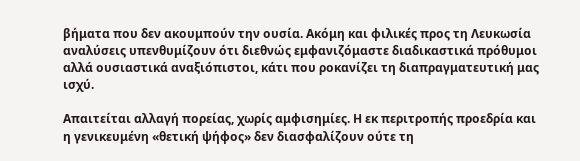βήματα που δεν ακουμπούν την ουσία. Ακόμη και φιλικές προς τη Λευκωσία αναλύσεις υπενθυμίζουν ότι διεθνώς εμφανιζόμαστε διαδικαστικά πρόθυμοι αλλά ουσιαστικά αναξιόπιστοι, κάτι που ροκανίζει τη διαπραγματευτική μας ισχύ.

Απαιτείται αλλαγή πορείας, χωρίς αμφισημίες. Η εκ περιτροπής προεδρία και η γενικευμένη «θετική ψήφος» δεν διασφαλίζουν ούτε τη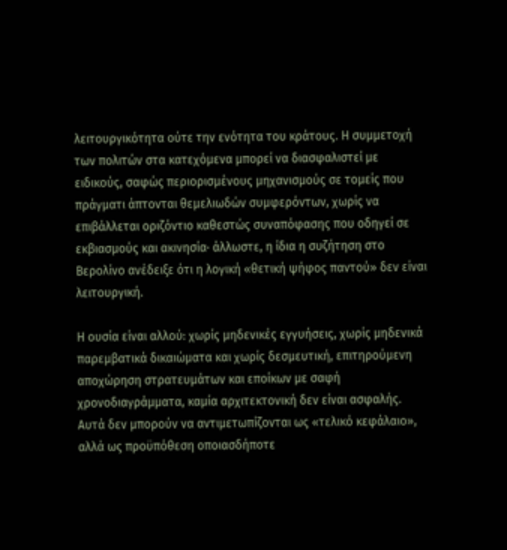λειτουργικότητα ούτε την ενότητα του κράτους. Η συμμετοχή των πολιτών στα κατεχόμενα μπορεί να διασφαλιστεί με ειδικούς, σαφώς περιορισμένους μηχανισμούς σε τομείς που πράγματι άπτονται θεμελιωδών συμφερόντων, χωρίς να επιβάλλεται οριζόντιο καθεστώς συναπόφασης που οδηγεί σε εκβιασμούς και ακινησία· άλλωστε, η ίδια η συζήτηση στο Βερολίνο ανέδειξε ότι η λογική «θετική ψήφος παντού» δεν είναι λειτουργική.

Η ουσία είναι αλλού: χωρίς μηδενικές εγγυήσεις, χωρίς μηδενικά παρεμβατικά δικαιώματα και χωρίς δεσμευτική, επιτηρούμενη αποχώρηση στρατευμάτων και εποίκων με σαφή χρονοδιαγράμματα, καμία αρχιτεκτονική δεν είναι ασφαλής. Αυτά δεν μπορούν να αντιμετωπίζονται ως «τελικό κεφάλαιο», αλλά ως προϋπόθεση οποιασδήποτε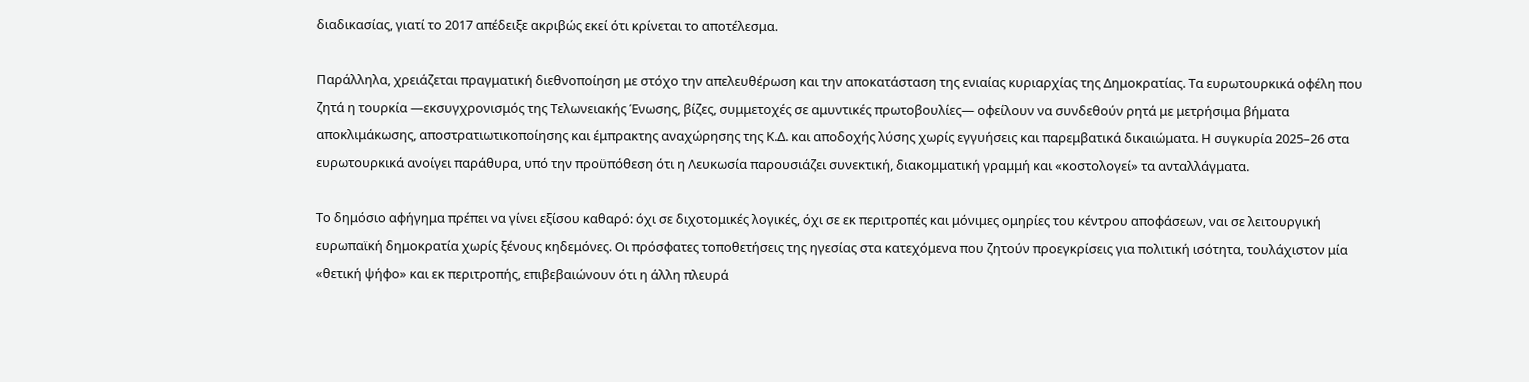διαδικασίας, γιατί το 2017 απέδειξε ακριβώς εκεί ότι κρίνεται το αποτέλεσμα.

Παράλληλα, χρειάζεται πραγματική διεθνοποίηση με στόχο την απελευθέρωση και την αποκατάσταση της ενιαίας κυριαρχίας της Δημοκρατίας. Τα ευρωτουρκικά οφέλη που ζητά η τουρκία —εκσυγχρονισμός της Τελωνειακής Ένωσης, βίζες, συμμετοχές σε αμυντικές πρωτοβουλίες— οφείλουν να συνδεθούν ρητά με μετρήσιμα βήματα αποκλιμάκωσης, αποστρατιωτικοποίησης και έμπρακτης αναχώρησης της Κ.Δ. και αποδοχής λύσης χωρίς εγγυήσεις και παρεμβατικά δικαιώματα. Η συγκυρία 2025–26 στα ευρωτουρκικά ανοίγει παράθυρα, υπό την προϋπόθεση ότι η Λευκωσία παρουσιάζει συνεκτική, διακομματική γραμμή και «κοστολογεί» τα ανταλλάγματα.

Το δημόσιο αφήγημα πρέπει να γίνει εξίσου καθαρό: όχι σε διχοτομικές λογικές, όχι σε εκ περιτροπές και μόνιμες ομηρίες του κέντρου αποφάσεων, ναι σε λειτουργική ευρωπαϊκή δημοκρατία χωρίς ξένους κηδεμόνες. Οι πρόσφατες τοποθετήσεις της ηγεσίας στα κατεχόμενα που ζητούν προεγκρίσεις για πολιτική ισότητα, τουλάχιστον μία «θετική ψήφο» και εκ περιτροπής, επιβεβαιώνουν ότι η άλλη πλευρά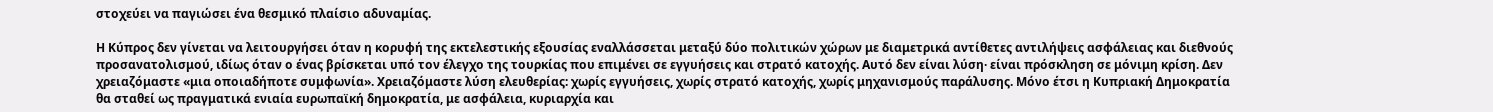στοχεύει να παγιώσει ένα θεσμικό πλαίσιο αδυναμίας.

Η Κύπρος δεν γίνεται να λειτουργήσει όταν η κορυφή της εκτελεστικής εξουσίας εναλλάσσεται μεταξύ δύο πολιτικών χώρων με διαμετρικά αντίθετες αντιλήψεις ασφάλειας και διεθνούς προσανατολισμού, ιδίως όταν ο ένας βρίσκεται υπό τον έλεγχο της τουρκίας που επιμένει σε εγγυήσεις και στρατό κατοχής. Αυτό δεν είναι λύση· είναι πρόσκληση σε μόνιμη κρίση. Δεν χρειαζόμαστε «μια οποιαδήποτε συμφωνία». Χρειαζόμαστε λύση ελευθερίας: χωρίς εγγυήσεις, χωρίς στρατό κατοχής, χωρίς μηχανισμούς παράλυσης. Μόνο έτσι η Κυπριακή Δημοκρατία θα σταθεί ως πραγματικά ενιαία ευρωπαϊκή δημοκρατία, με ασφάλεια, κυριαρχία και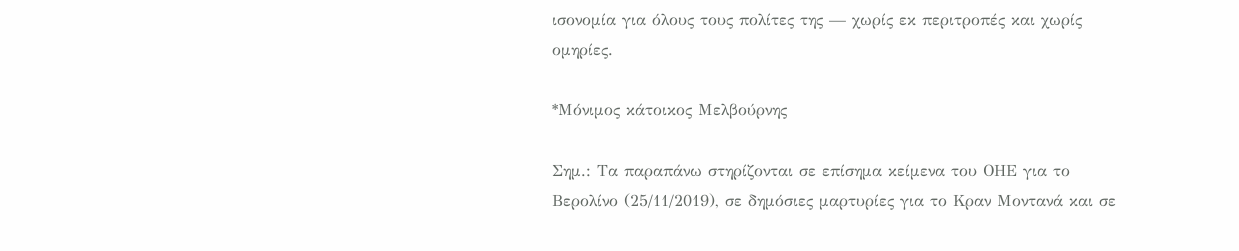ισονομία για όλους τους πολίτες της — χωρίς εκ περιτροπές και χωρίς ομηρίες.

*Μόνιμος κάτοικος Μελβούρνης

Σημ.: Τα παραπάνω στηρίζονται σε επίσημα κείμενα του ΟΗΕ για το Βερολίνο (25/11/2019), σε δημόσιες μαρτυρίες για το Κραν Μοντανά και σε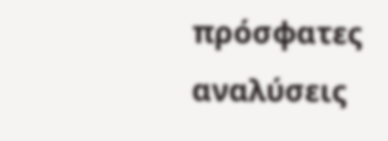πρόσφατες αναλύσεις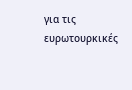για τις ευρωτουρκικές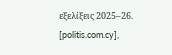εξελίξεις 2025–26. [politis.com.cy],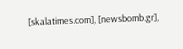[skalatimes.com], [newsbomb.gr],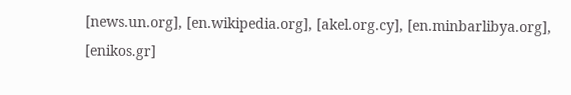[news.un.org], [en.wikipedia.org], [akel.org.cy], [en.minbarlibya.org], [enikos.gr]